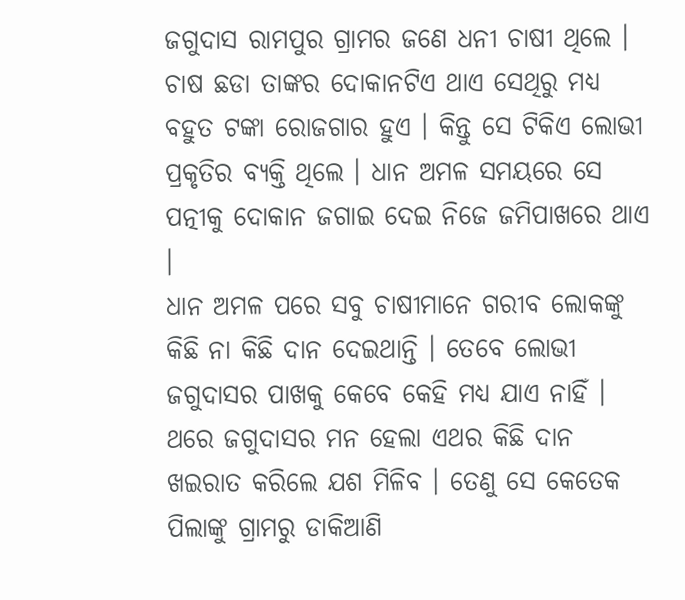ଜଗୁଦାସ ରାମପୁର ଗ୍ରାମର ଜଣେ ଧନୀ ଚାଷୀ ଥିଲେ । ଚାଷ ଛଡା ତାଙ୍କର ଦୋକାନଟିଏ ଥାଏ ସେଥିରୁ ମଧ୍ୟ ବହୁତ ଟଙ୍କା ରୋଜଗାର ହୁଏ । କିନ୍ତୁ ସେ ଟିକିଏ ଲୋଭୀ ପ୍ରକୃତିର ବ୍ୟକ୍ତି ଥିଲେ । ଧାନ ଅମଳ ସମୟରେ ସେ ପତ୍ନୀକୁ ଦୋକାନ ଜଗାଇ ଦେଇ ନିଜେ ଜମିପାଖରେ ଥାଏ ।
ଧାନ ଅମଳ ପରେ ସବୁ ଚାଷୀମାନେ ଗରୀବ ଲୋକଙ୍କୁ କିଛି ନା କିଛି ଦାନ ଦେଇଥାନ୍ତି । ତେବେ ଲୋଭୀ ଜଗୁଦାସର ପାଖକୁ କେବେ କେହି ମଧ୍ୟ ଯାଏ ନାହିଁ । ଥରେ ଜଗୁଦାସର ମନ ହେଲା ଏଥର କିଛି ଦାନ ଖଇରାତ କରିଲେ ଯଶ ମିଳିବ । ତେଣୁ ସେ କେତେକ ପିଲାଙ୍କୁ ଗ୍ରାମରୁ ଡାକିଆଣି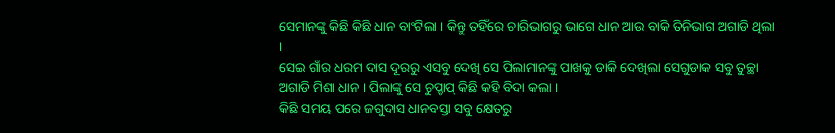ସେମାନଙ୍କୁ କିଛି କିଛି ଧାନ ବାଂଟିଲା । କିନ୍ତୁ ତହିଁରେ ଚାରିଭାଗରୁ ଭାଗେ ଧାନ ଆଉ ବାକି ତିନିଭାଗ ଅଗାଡି ଥିଲା ।
ସେଇ ଗାଁର ଧରମ ଦାସ ଦୂରରୁ ଏସବୁ ଦେଖି ସେ ପିଲାମାନଙ୍କୁ ପାଖକୁ ଡାକି ଦେଖିଲା ସେଗୁଡାକ ସବୁ ତୁଚ୍ଛା ଅଗାଡି ମିଶା ଧାନ । ପିଲାଙ୍କୁ ସେ ଚୁପ୍ଚାପ୍ କିଛି କହି ବିଦା କଲା ।
କିଛି ସମୟ ପରେ ଜଗୁଦାସ ଧାନବସ୍ତା ସବୁ କ୍ଷେତରୁ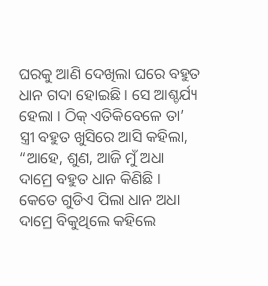ଘରକୁ ଆଣି ଦେଖିଲା ଘରେ ବହୁତ ଧାନ ଗଦା ହୋଇଛି । ସେ ଆଶ୍ଚର୍ଯ୍ୟ ହେଲା । ଠିକ୍ ଏତିକିବେଳେ ତା’ ସ୍ତ୍ରୀ ବହୁତ ଖୁସିରେ ଆସି କହିଲା, “ଆହେ, ଶୁଣ, ଆଜି ମୁଁ ଅଧା ଦାମ୍ରେ ବହୁତ ଧାନ କିଣିଛି । କେତେ ଗୁଡିଏ ପିଲା ଧାନ ଅଧା ଦାମ୍ରେ ବିକୁଥିଲେ କହିଲେ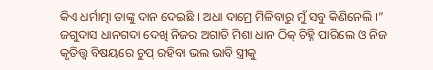କିଏ ଧର୍ମାତ୍ମା ତାଙ୍କୁ ଦାନ ଦେଇଛି । ଅଧା ଦାମ୍ରେ ମିଳିବାରୁ ମୁଁ ସବୁ କିଣିନେଲି ।”
ଜଗୁଦାସ ଧାନଗଦା ଦେଖି ନିଜର ଅଗାଡି ମିଶା ଧାନ ଠିକ୍ ଚିହ୍ନି ପାରିଲେ ଓ ନିଜ କୃତିତ୍ତ୍ୱ ବିଷୟରେ ଚୁପ୍ ରହିବା ଭଲ ଭାବି ସ୍ତ୍ରୀକୁ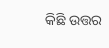କିଛି ଉତ୍ତର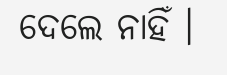ଦେଲେ ନାହିଁ ।